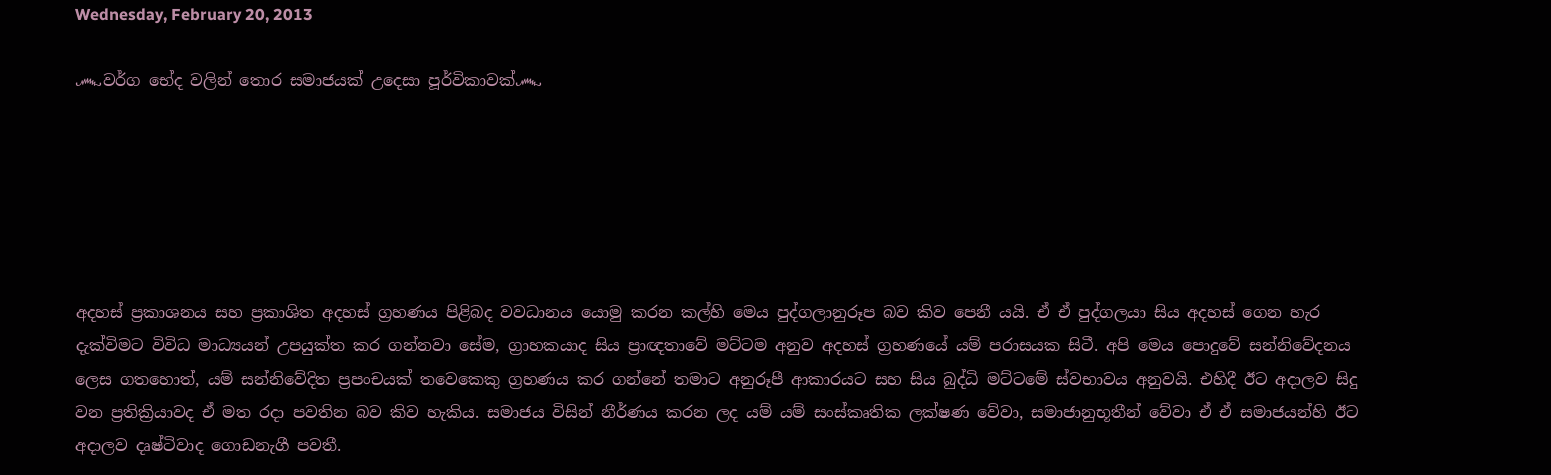Wednesday, February 20, 2013

෴වර්ග භේද වලින් තොර සමාජයක් උදෙසා පූර්විකාවක්෴






අදහස් ප්‍රකාශනය සහ ප්‍රකාශිත අදහස් ග්‍රහණය පිළිබද වවධානය යොමු කරන කල්හි මෙය පුද්ගලානුරූප බව කිව පෙනී යයි. ඒ ඒ පුද්ගලයා සිය අදහස් ගෙන හැර දැක්විමට විවිධ මාධ්‍යයන් උපයුක්ත කර ගන්නවා සේම, ග්‍රාහකයාද සිය ප්‍රාඥතාවේ මට්ටම අනුව අදහස් ග්‍රහණයේ යම් පරාසයක සිටී. අපි මෙය පොදුවේ සන්නිවේදනය ලෙස ගතහොත්, යම් සන්නිවේදිත ප්‍රපංචයක් තවෙකෙකු ග්‍රහණය කර ගන්නේ තමාට අනුරූපී ආකාරයට සහ සිය බුද්ධි මට්ටමේ ස්වභාවය අනුවයි. එහිදී ඊට අදාලව සිදු වන ප්‍රතික්‍රියාවද ඒ මත රදා පවතින බව කිව හැකිය. සමාජය විසින් නීර්ණය කරන ලද යම් යම් සංස්කෘතික ලක්ෂණ වේවා, සමාජානුභූතීන් වේවා ඒ ඒ සමාජයන්හි ඊට අදාලව දෘෂ්ටිවාද ගොඩනැගී පවතී.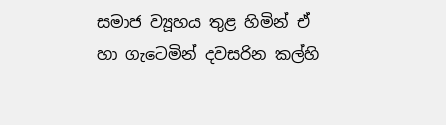සමාජ ව්‍යූහය තුළ හිමින් ඒ හා ගැටෙමින් දවසරින කල්හි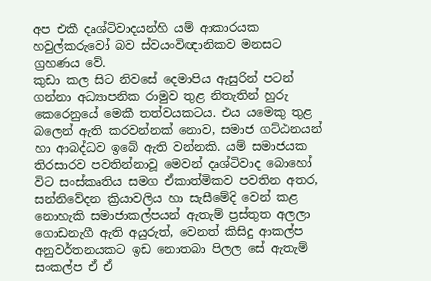අප එකී දෘශ්ටිවාදයන්හි යම් ආකාරයක හවුල්කරුවෝ බව ස්වයංවිඥානිකව මනසට ග්‍රහණය වේ.
කුඩා කල සිට නිවසේ දෙමාපිය ඇසුරින් පටන් ගන්නා අධ්‍යාපනික රාමුව තුළ නිතැතින් හුරු කෙරෙනුයේ මෙකී තත්වයකටය. එය යමෙකු තුළ බලෙන් ඇති කරවන්නක් නොව, සමාජ ගට්ඨනයන් හා ආබද්ධව ඉබේ ඇති වන්නකි. යම් සමාජයක තිරසාරව පවතින්නාවූ මෙවන් දෘශ්ටිවාද බොහෝ විට සංස්කෘතිය සමග ඒකාත්මිකව පවතින අතර, සන්නිවේදන ක්‍රියාවලිය හා සැසීමේදි වෙන් කළ නොහැකි සමාජාකල්පයන් ඇතැම් ප්‍රස්තුත අලලා ගොඩනැගී ඇති අයුරුත්, වෙනත් කිසිදු ආකල්ප අනුවර්තනයකට ඉඩ නොතබා පිලල සේ ඇතැම් සංකල්ප ඒ ඒ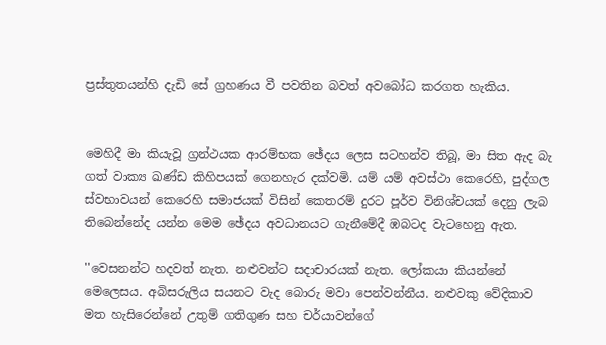ප්‍රස්තුතයන්හි දැඩි සේ ග්‍රහණය වී පවතින බවත් අවබෝධ කරගත හැකිය.


මෙහිදී මා කියැවූ ග්‍රන්ථයක ආරම්භක ඡේදය ලෙස සටහන්ව තිබූ, මා සිත ඇද බැ ගත් වාක්‍ය ඛණ්ඩ කිහිපයක් ගෙනහැර දක්වමි. යම් යම් අවස්ථා කෙරෙහි, පුද්ගල ස්වභාවයන් කෙරෙහි සමාජයක් විසින් කෙතරම් දුරට පූර්ව විනිශ්චයක් දෙනු ලැබ තිබෙන්නේද යන්න මෙම ඡේදය අවධානයට ගැනීමේදී ඹබටද වැටහෙනු ඇත.

''වෙසනන්ට හදවත් නැත. නළුවන්ට සදාචාරයක් නැත. ලෝකයා කියන්‍නේ මෙ‍ලෙසය. අබිසරුලිය සයනට වැද ‍බොරු මවා ‍පෙන්වන්නීය. නළුවකු ‍වේදිකාව මත හැසි‍රෙන්නේ උතුම් ගතිගුණ සහ චර්යාවන්‍‍ගේ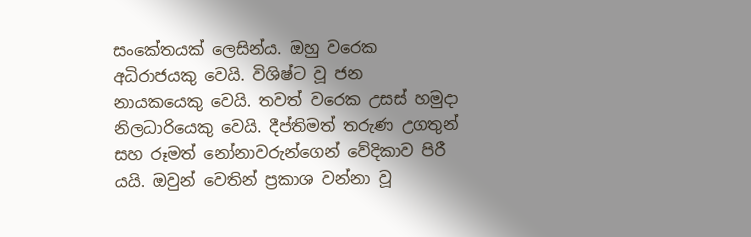සං‍කේතයක් ‍ලෙසින්ය. ඔහු ව‍රෙක අධිරාජයකු ‍වෙයි. විශිෂ්ට වූ ජන නායක‍යෙකු ‍වෙයි. තවත් ව‍රෙක උසස් හමුදා නිලධාරි‍යෙකු ‍වෙයි. දීප්තිමත් තරුණ උගතුන් සහ රූමත් ‍නෝනාවරුන්‍ගෙන් ‍වේදිකාව පිරී යයි. ඔවුන් ‍වෙතින් ප්‍රකාශ වන්නා වූ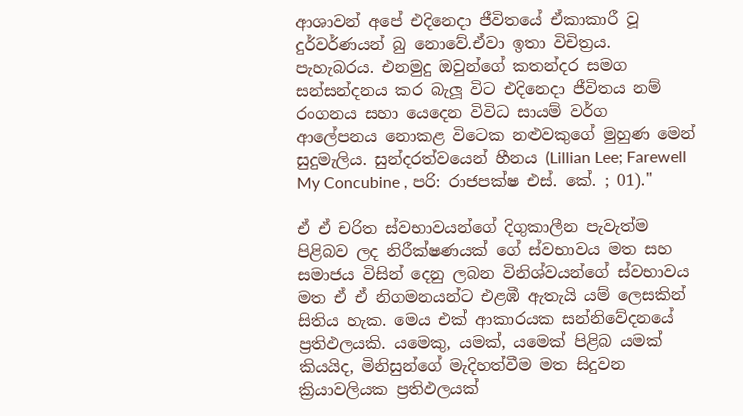ආශාවන් අ‍පේ එදි‍නෙදා ජීවිත‍යේ ඒකාකාරී වූ දුර්වර්ණයන් බු ‍නො‍වේ.ඒවා ඉතා විචිත්‍රය. පැහැබරය. එනමුදු ඔවුන්‍‍ගේ කතන්දර සමග සන්සන්දනය කර බැලූ විට එදි‍නෙදා ජීවිතය නම් රංගනය සහා ‍යෙ‍දෙන විවිධ සායම් වර්ග ආ‍ලේපනය ‍නොකළ වි‍ටෙක නළුවකු‍ගේ මුහුණ ‍මෙන් සුදුමැලිය. සුන්දරත්ව‍යෙන් හීනය (Lillian Lee; Farewell My Concubine , පරි: රාජපක්ෂ එස්. කේ. ; 01).''

ඒ ඒ චරිත ස්වභාවයන්ගේ දිගුකාලීන පැවැත්ම පිළිබව ලද නිරීක්ෂණයක් ගේ ස්වභාවය මත සහ සමාජය විසින් දෙනු ලබන විනිශ්වයන්ගේ ස්වභාවය මත ඒ ඒ නිගමනයන්ට එළඹී ඇතැයි යම් ලෙසකින් සිතිය හැක. මෙය එක් ආකාරයක සන්නිවේදනයේ ප්‍රතිඵලයකි. යමෙකු, යමක්, යමෙක් පිළිබ යමක් කියයිද, මිනිසුන්ගේ මැදිහත්වීම මත සිදුවන ක්‍රියාවලියක ප්‍රතිඵලයක්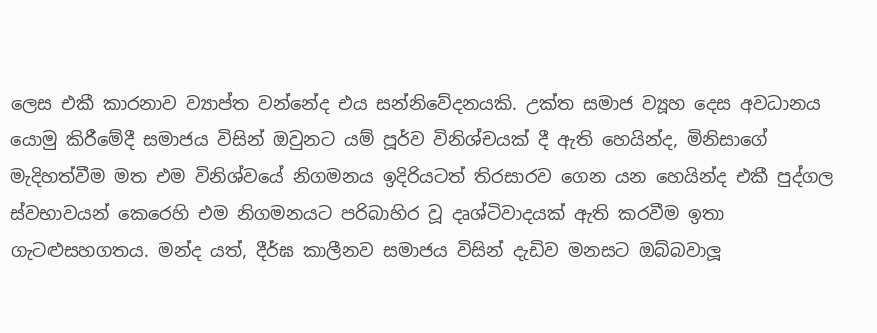ලෙස එකී කාරනාව ව්‍යාප්ත වන්නේද එය සන්නිවේදනයකි. උක්ත සමාජ ව්‍යූහ දෙස අවධානය යොමු කිරීමේදී සමාජය විසින් ඔවුනට යම් පූර්ව විනිශ්චයක් දී ඇති හෙයින්ද, මිනිසාගේ මැදිහත්වීම මත එම විනිශ්වයේ නිගමනය ඉදිරියටත් තිරසාරව ගෙන යන හෙයින්ද එකී පුද්ගල ස්වභාවයන් කෙරෙහි එම නිගමනයට පරිබාහිර වූ දෘශ්ටිවාදයක් ඇති කරවීම ඉතා ගැටළුසහගතය. මන්ද යත්, දීර්ඝ කාලීනව සමාජය විසින් දැඩිව මනසට ඔබ්බවාලූ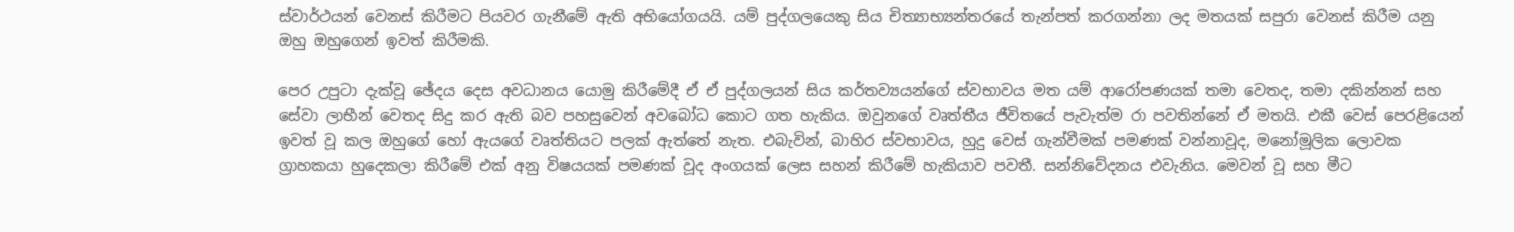ස්වාර්ථයන් වෙනස් කිරීමට පියවර ගැනීමේ ඇති අභියෝගයයි. යම් පුද්ගලයෙකු සිය චිත්‍යාභ්‍යන්තරයේ තැන්පත් කරගන්නා ලද මතයක් සපුරා වෙනස් කිරීම යනු ඔහු ඔහුගෙන් ඉවත් කිරීමකි.

පෙර උපුටා දැක්වූ ඡේදය දෙස අවධානය යොමු කිරීමේදී ඒ ඒ පුද්ගලයන් සිය කර්තව්‍යයන්ගේ ස්වභාවය මත යම් ආරෝපණයක් තමා වෙතද, තමා දකින්නන් සහ සේවා ලාභීන් වෙතද සිදු කර ඇති බව පහසුවෙන් අවබෝධ කොට ගත හැකිය. ඔවුනගේ වෘත්තීය ජීවිතයේ පැවැත්ම රා පවතින්නේ ඒ මතයි. එකී වෙස් පෙරළියෙන් ඉවත් වූ කල ඔහුගේ හෝ ඇයගේ වෘත්තියට පලක් ඇත්තේ නැත. එබැවින්, බාහිර ස්වභාවය, හුදු වෙස් ගැන්වීමක් පමණක් වන්නාවූද, මනෝමූලික ලොවක ග්‍රාහකයා හුදෙකලා කිරීමේ එක් අනු විෂයයක් පමණක් වූද අංගයක් ලෙස සහන් කිරීමේ හැකියාව පවතී. සන්නිවේදනය එවැනිය. මෙවන් වූ සහ මීට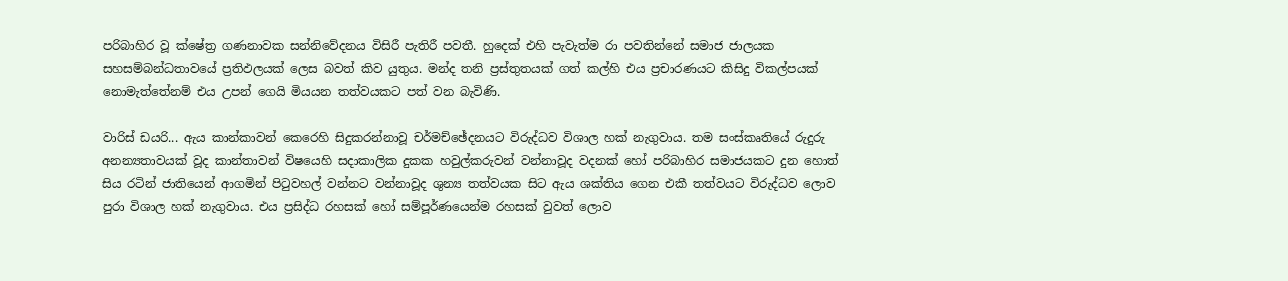පරිබාහිර වූ ක්ෂේත්‍ර ගණනාවක සන්නිවේදනය විසිරී පැතිරී පවතී. හුදෙක් එහි පැවැත්ම රා පවතින්නේ සමාජ ජාලයක සහසම්බන්ධතාවයේ ප්‍රතිඵලයක් ලෙස බවත් කිව යුතුය. මන්ද තනි ප්‍රස්තුතයක් ගත් කල්හි එය ප්‍රචාරණයට කිසිදු විකල්පයක් නොමැත්තේනම් එය උපන් ගෙයි මියයන තත්වයකට පත් වන බැවිණි.

වාරිස් ඩයරි... ඇය කාන්කාවන් කෙරෙහි සිදුකරන්නාවූ චර්මච්ඡේදනයට විරුද්ධව විශාල හක් නැගුවාය. තම සංස්කෘතියේ රුදුරු අනන්‍යතාවයක් වූද කාන්තාවන් විෂයෙහි සදාකාලික දුකක හවුල්කරුවන් වන්නාවූද වදනක් හෝ පරිබාහිර සමාජයකට දුන හොත් සිය රටින් ජාතියෙන් ආගමින් පිටුවහල් වන්නට වන්නාවූද ශුන්‍ය තත්වයක සිට ඇය ශක්තිය ගෙන එකී තත්වයට විරුද්ධව ලොව පුරා විශාල හක් නැගුවාය. එය ප්‍රසිද්ධ රහසක් හෝ සම්පූර්ණයෙන්ම රහසක් වුවත් ලොව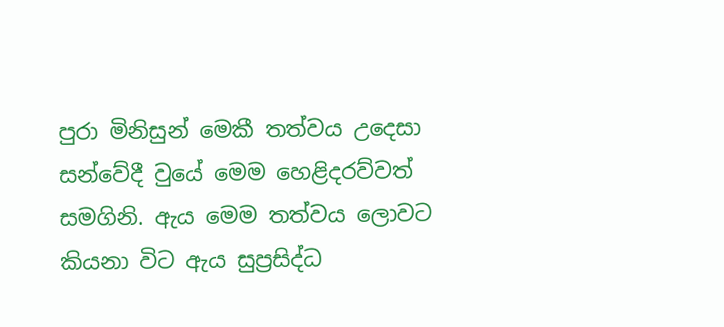පුරා මිනිසුන් මෙකී තත්වය උදෙසා සන්වේදී වුයේ මෙම හෙළිදරව්වත් සමගිනි. ඇය මෙම තත්වය ලොවට කියනා විට ඇය සුප්‍රසිද්ධ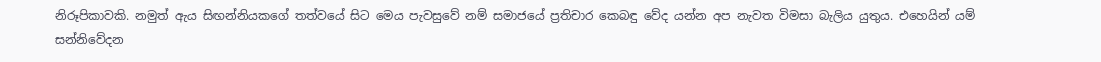නිරූපිකාවකි. නමුත් ඇය සිඟන්නියකගේ තත්වයේ සිට මෙය පැවසුවේ නම් සමාජයේ ප්‍රතිචාර කෙබඳු වේද යන්න අප නැවත විමසා බැලිය යුතුය. එහෙයින් යම් සන්නිවේදන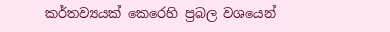කර්තව්‍යයක් කෙරෙහි ප්‍රබල වශයෙන්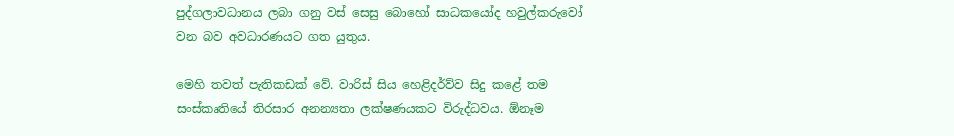පුද්ගලාවධානය ලබා ගනු වස් සෙසු බොහෝ සාධකයෝද හවුල්කරුවෝ වන බව අවධාරණයට ගත යුතුය.

මෙහි තවත් පැතිකඩක් වේ. වාරිස් සිය හෙළිදර්ව්ව සිදු කළේ තම සංස්කෘතියේ තිරසාර අනන්‍යතා ලක්ෂණයකට විරුද්ධවය. ඕනෑම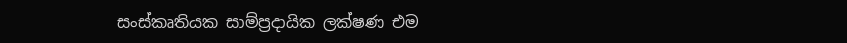සංස්කෘතියක සාම්ප්‍රදායික ලක්ෂණ එම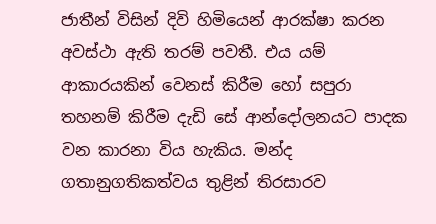ජාතීන් විසින් දිවි හිමියෙන් ආරක්ෂා කරන අවස්ථා ඇති තරම් පවතී. එය යම් ආකාරයකින් වෙනස් කිරීම හෝ සපුරා තහනම් කිරීම දැඩි සේ ආන්දෝලනයට පාදක වන කාරනා විය හැකිය. මන්ද ගතානුගතිකත්වය තුළින් තිරසාරව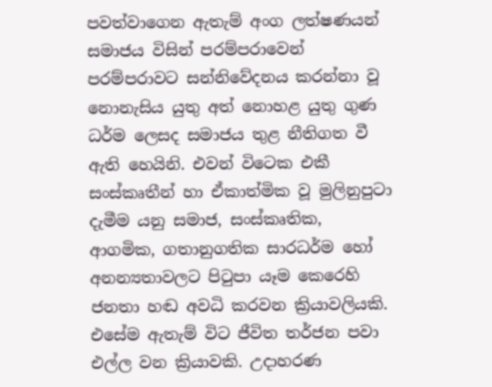පවත්වාගෙන ඇතැම් අංග ලත්ෂණයන් සමාජය විසින් පරම්පරාවෙන් පරම්පරාවට සන්නිවේදනය කරන්නා වූ නොනැසිය යුතු අත් නොහළ යුතු ගුණ ධර්ම ලෙසද සමාජය තුළ නීතිගත වී ඇති හෙයිනි. එවන් විටෙක එකී සංස්කෘතීන් හා ඒකාත්මික වූ මුලිනුපුටා දැමීම යනු සමාජ, සංස්කෘතික, ආගමික, ගතානුගතික සාරධර්ම හෝ අනන්‍යතාවලට පිටුපා යෑම කෙරෙහි ජනතා හඬ අවධි කරවන ක්‍රියාවලියකි. එසේම ඇතැම් විට ජීවිත තර්ජන පවා එල්ල වන ක්‍රියාවකි. උදාහරණ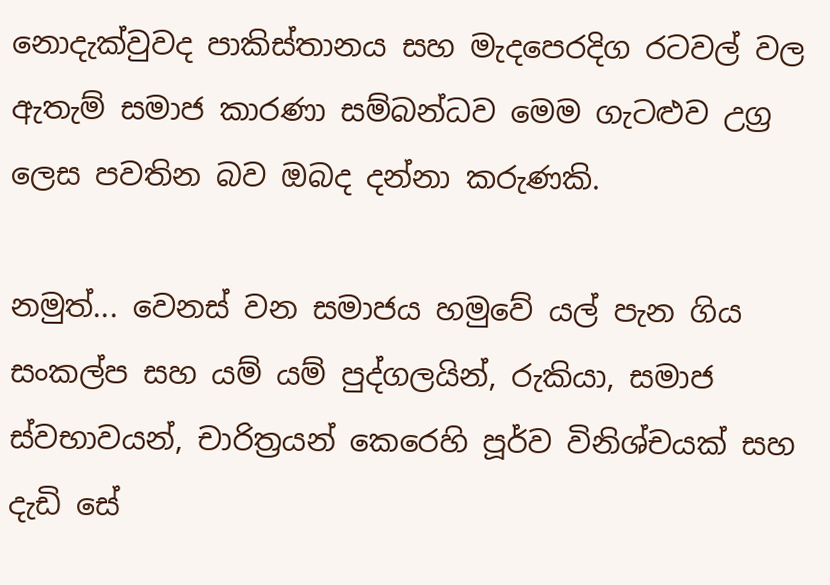නොදැක්වුවද පාකිස්තානය සහ මැදපෙරදිග රටවල් වල ඇතැම් සමාජ කාරණා සම්බන්ධව මෙම ගැටළුව උග්‍ර ලෙස පවතින බව ඔබද දන්නා කරුණකි.

නමුත්... වෙනස් වන සමාජය හමුවේ යල් පැන ගිය සංකල්ප සහ යම් යම් පුද්ගලයින්, රුකියා, සමාජ ස්වභාවයන්, චාරිත්‍රයන් කෙරෙහි පූර්ව විනිශ්චයක් සහ දැඩි සේ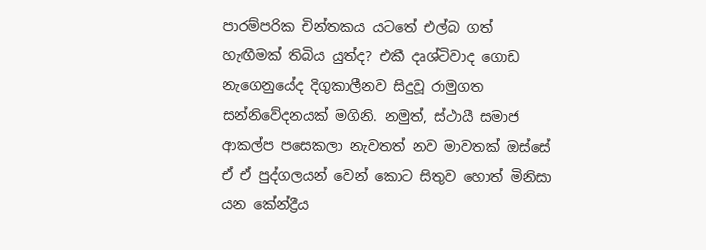පාරම්පරික චින්තකය යටතේ එල්බ ගත් හැඟීමක් තිබිය යුත්ද? එකී දෘශ්ටිවාද ගොඩ නැගෙනුයේද දිගුකාලීනව සිදුවූ රාමුගත සන්නිවේදනයක් මගිනි. නමුත්, ස්ථායී සමාජ ආකල්ප පසෙකලා නැවතත් නව මාවතක් ඔස්සේ ඒ ඒ පුද්ගලයන් වෙන් කොට සිතුව හොත් මිනිසා යන කේන්ද්‍රීය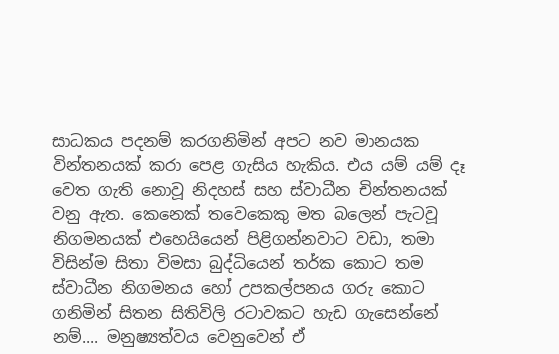සාධකය පදනම් කරගනිමින් අපට නව මානයක වින්තනයක් කරා පෙළ ගැසිය හැකිය. එය යම් යම් දෑ වෙත ගැති නොවූ නිදහස් සහ ස්වාධීන චින්තනයක් වනු ඇත. කෙනෙක් තවෙකෙකු මත බලෙන් පැටවූ නිගමනයක් එහෙයියෙන් පිළිගන්නවාට වඩා, තමා විසින්ම සිතා විමසා බුද්ධියෙන් තර්ක කොට තම ස්වාධීන නිගමනය හෝ උපකල්පනය ගරු කොට ගනිමින් සිතන සිතිවිලි රටාවකට හැඩ ගැසෙන්නේ නම්.... මනුෂ්‍යත්වය වෙනුවෙන් ඒ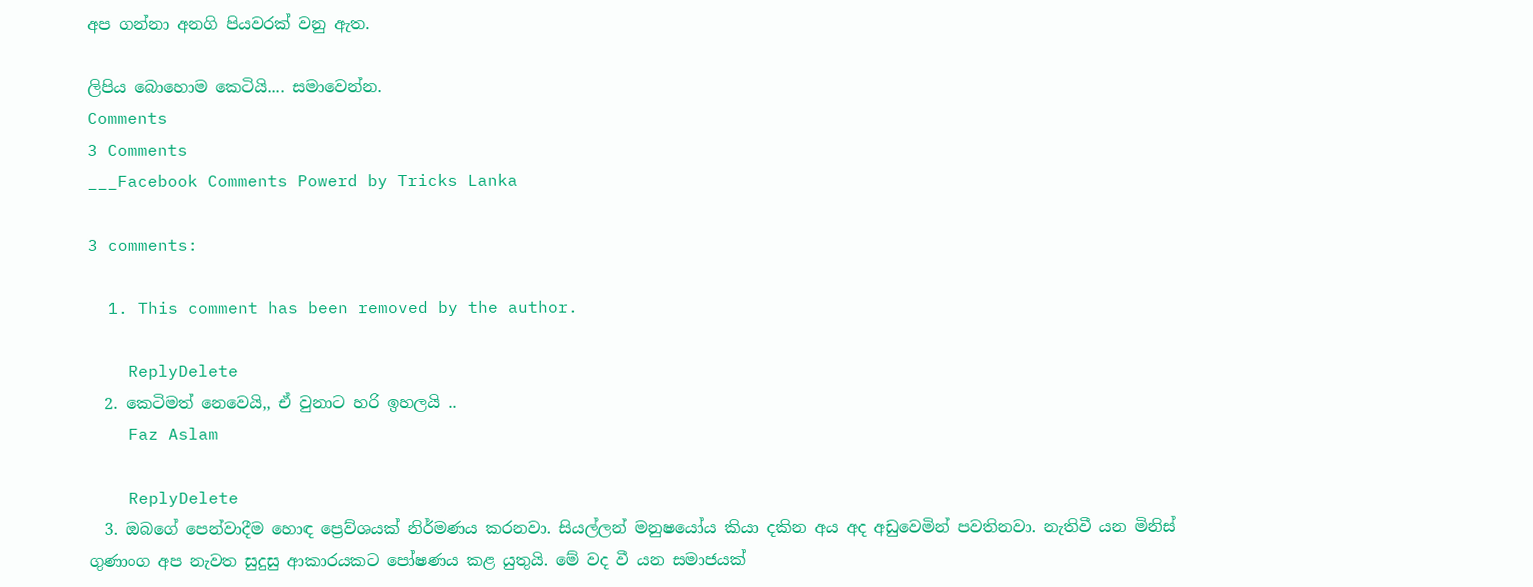අප ගන්නා අනගි පියවරක් වනු ඇත.

ලිපිය බොහොම කෙටියි.... සමාවෙන්න.
Comments
3 Comments
___Facebook Comments Powerd by Tricks Lanka

3 comments:

  1. This comment has been removed by the author.

    ReplyDelete
  2. කෙටිමත් නෙවෙයි,, ඒ වුනාට හරි ඉහලයි ..
    Faz Aslam

    ReplyDelete
  3. ඔබගේ පෙන්වාදීම හොඳ ප්‍රෙව්ශයක් නිර්මණය කරනවා. සියල්ලන් මනුෂයෝය කියා දකින අය අද අඩුවෙමින් පවතිනවා. නැතිවී යන මිනිස් ගුණාංග අප නැවත සුදුසු ආකාරයකට පෝෂණය කළ යුතුයි. මේ වද වී යන සමාජයක්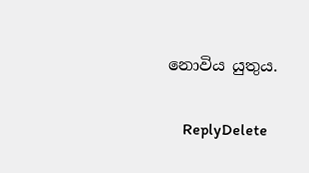නොවිය යුතුය.

    ReplyDelete